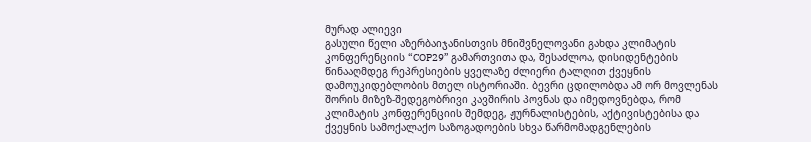მურად ალიევი
გასული წელი აზერბაიჯანისთვის მნიშვნელოვანი გახდა კლიმატის კონფერენციის “COP29” გამართვითა და, შესაძლოა, დისიდენტების წინააღმდეგ რეპრესიების ყველაზე ძლიერი ტალღით ქვეყნის დამოუკიდებლობის მთელ ისტორიაში. ბევრი ცდილობდა ამ ორ მოვლენას შორის მიზეზ-შედეგობრივი კავშირის პოვნას და იმედოვნებდა, რომ კლიმატის კონფერენციის შემდეგ, ჟურნალისტების, აქტივისტებისა და ქვეყნის სამოქალაქო საზოგადოების სხვა წარმომადგენლების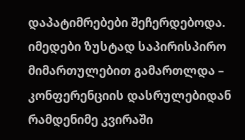დაპატიმრებები შეჩერდებოდა. იმედები ზუსტად საპირისპირო მიმართულებით გამართლდა – კონფერენციის დასრულებიდან რამდენიმე კვირაში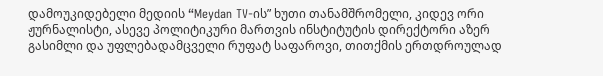დამოუკიდებელი მედიის “Meydan TV-ის” ხუთი თანამშრომელი, კიდევ ორი ჟურნალისტი, ასევე პოლიტიკური მართვის ინსტიტუტის დირექტორი აზერ გასიმლი და უფლებადამცველი რუფატ საფაროვი, თითქმის ერთდროულად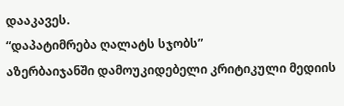დააკავეს.
“დაპატიმრება ღალატს სჯობს”
აზერბაიჯანში დამოუკიდებელი კრიტიკული მედიის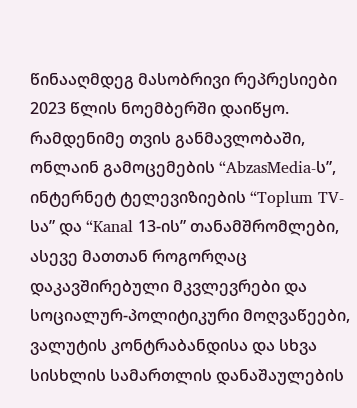წინააღმდეგ მასობრივი რეპრესიები 2023 წლის ნოემბერში დაიწყო. რამდენიმე თვის განმავლობაში, ონლაინ გამოცემების “AbzasMedia-ს”, ინტერნეტ ტელევიზიების “Toplum TV-სა” და “Kanal 13-ის” თანამშრომლები, ასევე მათთან როგორღაც დაკავშირებული მკვლევრები და სოციალურ-პოლიტიკური მოღვაწეები, ვალუტის კონტრაბანდისა და სხვა სისხლის სამართლის დანაშაულების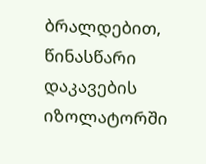ბრალდებით, წინასწარი დაკავების იზოლატორში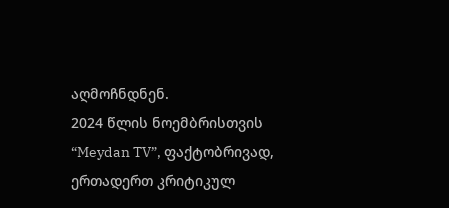აღმოჩნდნენ.
2024 წლის ნოემბრისთვის “Meydan TV”, ფაქტობრივად, ერთადერთ კრიტიკულ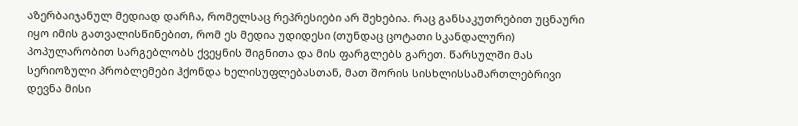აზერბაიჯანულ მედიად დარჩა, რომელსაც რეპრესიები არ შეხებია. რაც განსაკუთრებით უცნაური იყო იმის გათვალისწინებით, რომ ეს მედია უდიდესი (თუნდაც ცოტათი სკანდალური) პოპულარობით სარგებლობს ქვეყნის შიგნითა და მის ფარგლებს გარეთ. წარსულში მას სერიოზული პრობლემები ჰქონდა ხელისუფლებასთან, მათ შორის სისხლისსამართლებრივი დევნა მისი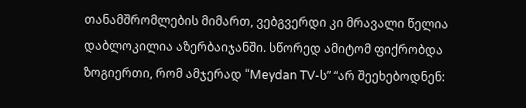თანამშრომლების მიმართ, ვებგვერდი კი მრავალი წელია დაბლოკილია აზერბაიჯანში. სწორედ ამიტომ ფიქრობდა ზოგიერთი, რომ ამჯერად “Meydan TV-ს” “არ შეეხებოდნენ: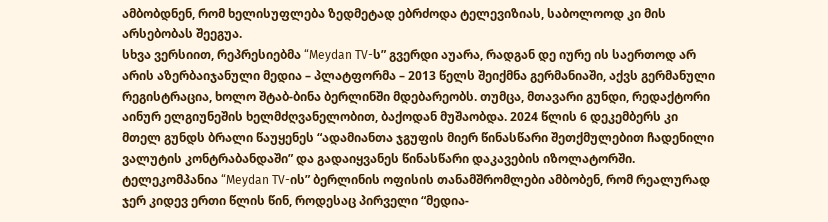ამბობდნენ, რომ ხელისუფლება ზედმეტად ებრძოდა ტელევიზიას, საბოლოოდ კი მის არსებობას შეეგუა.
სხვა ვერსიით, რეპრესიებმა “Meydan TV-ს” გვერდი აუარა, რადგან დე იურე ის საერთოდ არ არის აზერბაიჯანული მედია – პლატფორმა – 2013 წელს შეიქმნა გერმანიაში, აქვს გერმანული რეგისტრაცია, ხოლო შტაბ-ბინა ბერლინში მდებარეობს. თუმცა, მთავარი გუნდი, რედაქტორი აინურ ელგიუნეშის ხელმძღვანელობით, ბაქოდან მუშაობდა. 2024 წლის 6 დეკემბერს კი მთელ გუნდს ბრალი წაუყენეს “ადამიანთა ჯგუფის მიერ წინასწარი შეთქმულებით ჩადენილი ვალუტის კონტრაბანდაში” და გადაიყვანეს წინასწარი დაკავების იზოლატორში.
ტელეკომპანია “Meydan TV-ის” ბერლინის ოფისის თანამშრომლები ამბობენ, რომ რეალურად ჯერ კიდევ ერთი წლის წინ, როდესაც პირველი “მედია-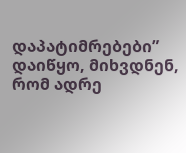დაპატიმრებები” დაიწყო, მიხვდნენ, რომ ადრე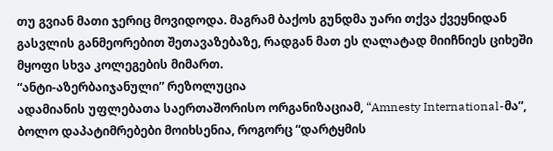თუ გვიან მათი ჯერიც მოვიდოდა. მაგრამ ბაქოს გუნდმა უარი თქვა ქვეყნიდან გასვლის განმეორებით შეთავაზებაზე, რადგან მათ ეს ღალატად მიიჩნიეს ციხეში მყოფი სხვა კოლეგების მიმართ.
“ანტი-აზერბაიჯანული” რეზოლუცია
ადამიანის უფლებათა საერთაშორისო ორგანიზაციამ, “Amnesty International-მა”, ბოლო დაპატიმრებები მოიხსენია, როგორც “დარტყმის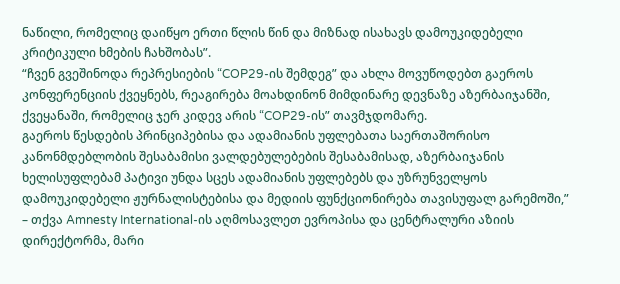ნაწილი, რომელიც დაიწყო ერთი წლის წინ და მიზნად ისახავს დამოუკიდებელი კრიტიკული ხმების ჩახშობას”.
“ჩვენ გვეშინოდა რეპრესიების “COP29-ის შემდეგ” და ახლა მოვუწოდებთ გაეროს კონფერენციის ქვეყნებს, რეაგირება მოახდინონ მიმდინარე დევნაზე აზერბაიჯანში, ქვეყანაში, რომელიც ჯერ კიდევ არის “COP29-ის” თავმჯდომარე.
გაეროს წესდების პრინციპებისა და ადამიანის უფლებათა საერთაშორისო კანონმდებლობის შესაბამისი ვალდებულებების შესაბამისად, აზერბაიჯანის ხელისუფლებამ პატივი უნდა სცეს ადამიანის უფლებებს და უზრუნველყოს დამოუკიდებელი ჟურნალისტებისა და მედიის ფუნქციონირება თავისუფალ გარემოში,” – თქვა Amnesty International-ის აღმოსავლეთ ევროპისა და ცენტრალური აზიის დირექტორმა, მარი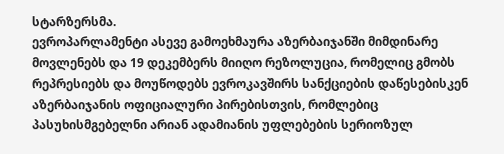სტარზერსმა.
ევროპარლამენტი ასევე გამოეხმაურა აზერბაიჯანში მიმდინარე მოვლენებს და 19 დეკემბერს მიიღო რეზოლუცია, რომელიც გმობს რეპრესიებს და მოუწოდებს ევროკავშირს სანქციების დაწესებისკენ აზერბაიჯანის ოფიციალური პირებისთვის, რომლებიც პასუხისმგებელნი არიან ადამიანის უფლებების სერიოზულ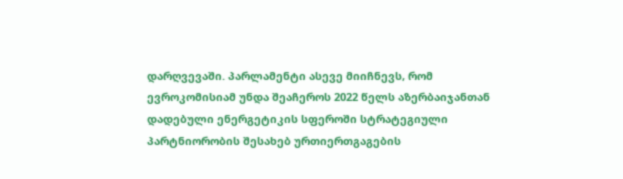დარღვევაში. პარლამენტი ასევე მიიჩნევს, რომ ევროკომისიამ უნდა შეაჩეროს 2022 წელს აზერბაიჯანთან დადებული ენერგეტიკის სფეროში სტრატეგიული პარტნიორობის შესახებ ურთიერთგაგების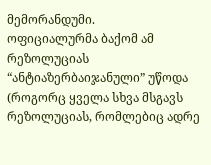მემორანდუმი.
ოფიციალურმა ბაქომ ამ რეზოლუციას “ანტიაზერბაიჯანული” უწოდა (როგორც ყველა სხვა მსგავს რეზოლუციას, რომლებიც ადრე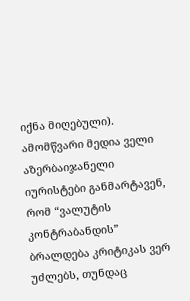იქნა მიღებული).
ამომწვარი მედია ველი
აზერბაიჯანელი იურისტები განმარტავენ, რომ “ვალუტის კონტრაბანდის” ბრალდება კრიტიკას ვერ უძლებს, თუნდაც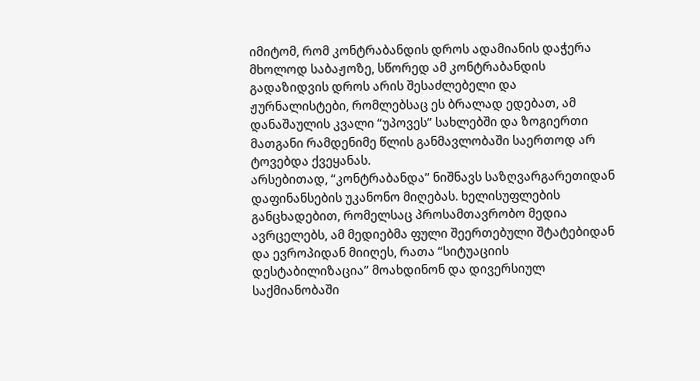იმიტომ, რომ კონტრაბანდის დროს ადამიანის დაჭერა მხოლოდ საბაჟოზე, სწორედ ამ კონტრაბანდის გადაზიდვის დროს არის შესაძლებელი და ჟურნალისტები, რომლებსაც ეს ბრალად ედებათ, ამ დანაშაულის კვალი “უპოვეს” სახლებში და ზოგიერთი მათგანი რამდენიმე წლის განმავლობაში საერთოდ არ ტოვებდა ქვეყანას.
არსებითად, “კონტრაბანდა” ნიშნავს საზღვარგარეთიდან დაფინანსების უკანონო მიღებას. ხელისუფლების განცხადებით, რომელსაც პროსამთავრობო მედია ავრცელებს, ამ მედიებმა ფული შეერთებული შტატებიდან და ევროპიდან მიიღეს, რათა “სიტუაციის დესტაბილიზაცია” მოახდინონ და დივერსიულ საქმიანობაში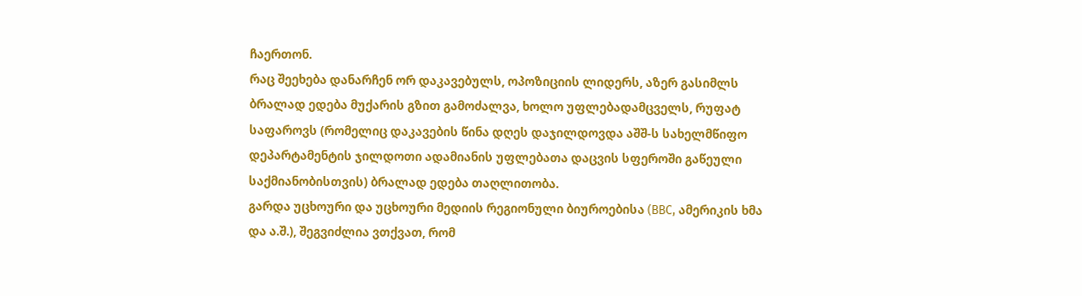ჩაერთონ.
რაც შეეხება დანარჩენ ორ დაკავებულს, ოპოზიციის ლიდერს, აზერ გასიმლს ბრალად ედება მუქარის გზით გამოძალვა, ხოლო უფლებადამცველს, რუფატ საფაროვს (რომელიც დაკავების წინა დღეს დაჯილდოვდა აშშ-ს სახელმწიფო დეპარტამენტის ჯილდოთი ადამიანის უფლებათა დაცვის სფეროში გაწეული საქმიანობისთვის) ბრალად ედება თაღლითობა.
გარდა უცხოური და უცხოური მედიის რეგიონული ბიუროებისა (BBC, ამერიკის ხმა და ა.შ.), შეგვიძლია ვთქვათ, რომ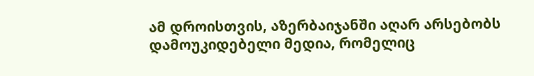ამ დროისთვის, აზერბაიჯანში აღარ არსებობს დამოუკიდებელი მედია, რომელიც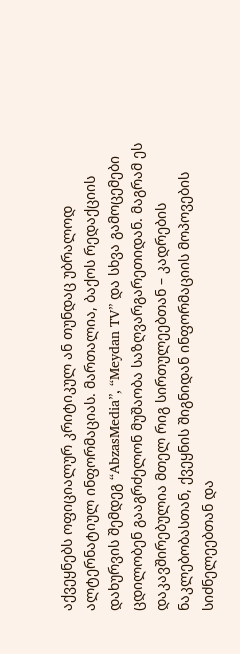აქვეყნებს ოფიციალურ კრიტიკულ ან თუნდაც უბრალოდ ალტერნატიულ ინფორმაციას. მართალია, ბაქოს რედაქციის დახურვის შემდეგ “AbzasMedia”, “Meydan TV” და სხვა გამოცემები ცდილობენ გააგრძელონ მუშაობა საზღვარგარეთიდან. მაგრამ ეს დაკავშირებულია მთელ რიგ სირთულეებთან – კადრების ნაკლებობასთან, ქვეყნის შიგნიდან ინფორმაციის მოპოვების სიძნელეებთან და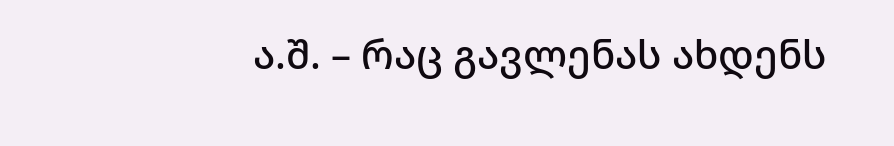ა.შ. – რაც გავლენას ახდენს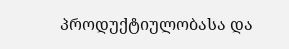პროდუქტიულობასა და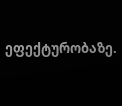ეფექტურობაზე.